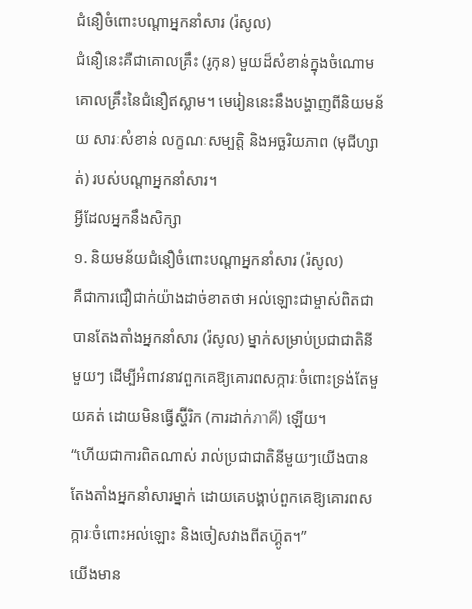ជំនឿចំពោះបណ្តាអ្នកនាំសារ (រ៉សូល)
ជំនឿនេះគឺជាគោលគ្រឹះ (រូកុន) មួយដ៏សំខាន់ក្នុងចំណោមគោលគ្រឹះនៃជំនឿឥស្លាម។ មេរៀននេះនឹងបង្ហាញពីនិយមន័យ សារៈសំខាន់ លក្ខណៈសម្បត្តិ និងអច្ឆរិយភាព (មុជីហ្សាត់) របស់បណ្តាអ្នកនាំសារ។
អ្វីដែលអ្នកនឹងសិក្សា
១. និយមន័យជំនឿចំពោះបណ្តាអ្នកនាំសារ (រ៉សូល)
គឺជាការជឿជាក់យ៉ាងដាច់ខាតថា អល់ឡោះជាម្ចាស់ពិតជាបានតែងតាំងអ្នកនាំសារ (រ៉សូល) ម្នាក់សម្រាប់ប្រជាជាតិនីមួយៗ ដើម្បីអំពាវនាវពួកគេឱ្យគោរពសក្ការៈចំពោះទ្រង់តែមួយគត់ ដោយមិនធ្វើស្ហ៊ីរិក (ការដាក់ภาคี) ឡើយ។
“ហើយជាការពិតណាស់ រាល់ប្រជាជាតិនីមួយៗយើងបានតែងតាំងអ្នកនាំសារម្នាក់ ដោយគេបង្គាប់ពួកគេឱ្យគោរពសក្ការៈចំពោះអល់ឡោះ និងចៀសវាងពីតហ្គ៊ូត។”
យើងមាន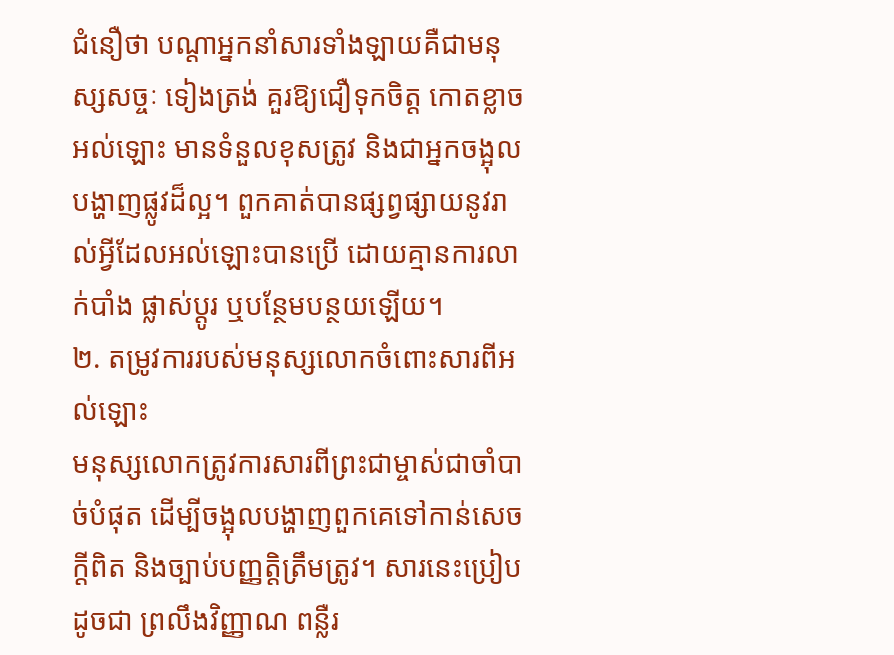ជំនឿថា បណ្តាអ្នកនាំសារទាំងឡាយគឺជាមនុស្សសច្ចៈ ទៀងត្រង់ គួរឱ្យជឿទុកចិត្ត កោតខ្លាចអល់ឡោះ មានទំនួលខុសត្រូវ និងជាអ្នកចង្អុលបង្ហាញផ្លូវដ៏ល្អ។ ពួកគាត់បានផ្សព្វផ្សាយនូវរាល់អ្វីដែលអល់ឡោះបានប្រើ ដោយគ្មានការលាក់បាំង ផ្លាស់ប្តូរ ឬបន្ថែមបន្ថយឡើយ។
២. តម្រូវការរបស់មនុស្សលោកចំពោះសារពីអល់ឡោះ
មនុស្សលោកត្រូវការសារពីព្រះជាម្ចាស់ជាចាំបាច់បំផុត ដើម្បីចង្អុលបង្ហាញពួកគេទៅកាន់សេចក្តីពិត និងច្បាប់បញ្ញត្តិត្រឹមត្រូវ។ សារនេះប្រៀបដូចជា ព្រលឹងវិញ្ញាណ ពន្លឺរ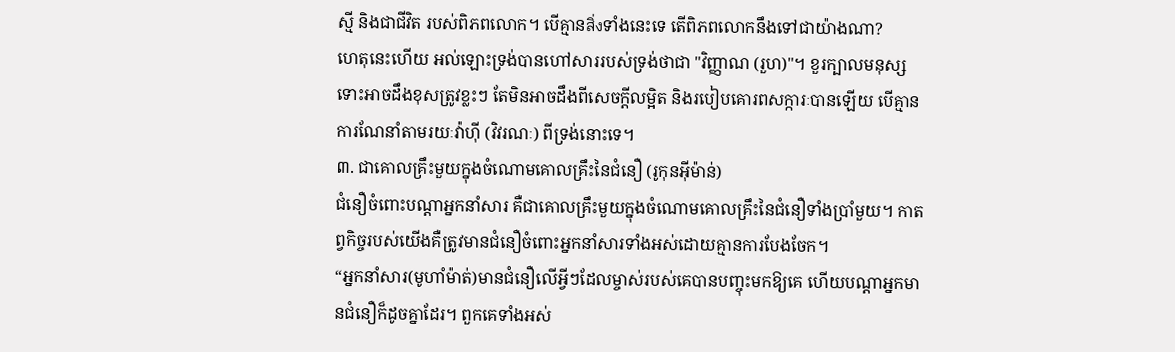ស្មី និងជាជីវិត របស់ពិភពលោក។ បើគ្មានสิ่งទាំងនេះទេ តើពិភពលោកនឹងទៅជាយ៉ាងណា?
ហេតុនេះហើយ អល់ឡោះទ្រង់បានហៅសាររបស់ទ្រង់ថាជា "វិញ្ញាណ (រួហ)"។ ខួរក្បាលមនុស្សទោះអាចដឹងខុសត្រូវខ្លះៗ តែមិនអាចដឹងពីសេចក្តីលម្អិត និងរបៀបគោរពសក្ការៈបានឡើយ បើគ្មានការណែនាំតាមរយៈវ៉ាហ៊ី (វិវរណៈ) ពីទ្រង់នោះទេ។
៣. ជាគោលគ្រឹះមួយក្នុងចំណោមគោលគ្រឹះនៃជំនឿ (រូកុនអ៊ីម៉ាន់)
ជំនឿចំពោះបណ្តាអ្នកនាំសារ គឺជាគោលគ្រឹះមួយក្នុងចំណោមគោលគ្រឹះនៃជំនឿទាំងប្រាំមួយ។ កាតព្វកិច្ចរបស់យើងគឺត្រូវមានជំនឿចំពោះអ្នកនាំសារទាំងអស់ដោយគ្មានការបែងចែក។
“អ្នកនាំសារ(មូហាំម៉ាត់)មានជំនឿលើអ្វីៗដែលម្ចាស់របស់គេបានបញ្ចុះមកឱ្យគេ ហើយបណ្ដាអ្នកមានជំនឿក៏ដូចគ្នាដែរ។ ពួកគេទាំងអស់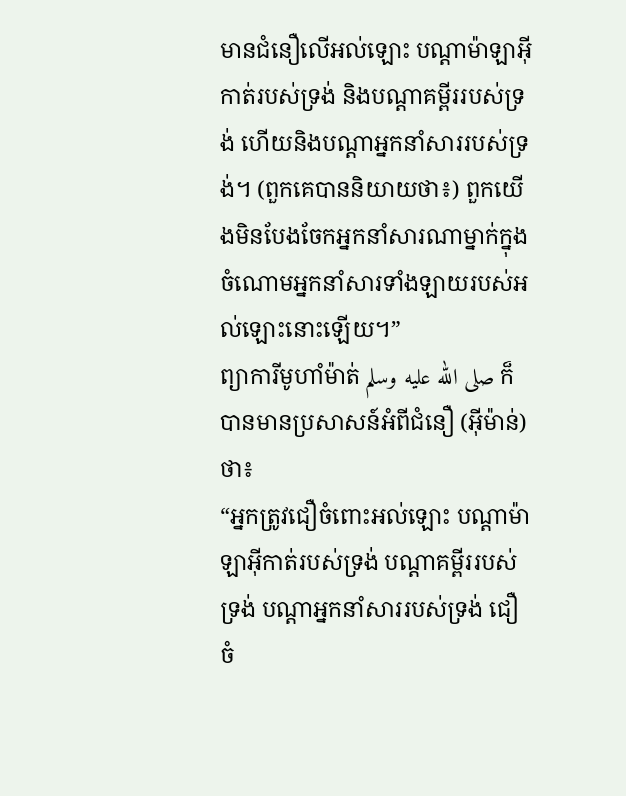មានជំនឿលើអល់ឡោះ បណ្ដាម៉ាឡាអ៊ីកាត់របស់ទ្រង់ និងបណ្ដាគម្ពីររបស់ទ្រង់ ហើយនិងបណ្ដាអ្នកនាំសាររបស់ទ្រង់។ (ពួកគេបាននិយាយថា៖) ពួកយើងមិនបែងចែកអ្នកនាំសារណាម្នាក់ក្នុងចំណោមអ្នកនាំសារទាំងឡាយរបស់អល់ឡោះនោះឡើយ។”
ព្យាការីមូហាំម៉ាត់ صلى الله عليه وسلم ក៏បានមានប្រសាសន៍អំពីជំនឿ (អ៊ីម៉ាន់) ថា៖
“អ្នកត្រូវជឿចំពោះអល់ឡោះ បណ្តាម៉ាឡាអ៊ីកាត់របស់ទ្រង់ បណ្តាគម្ពីររបស់ទ្រង់ បណ្តាអ្នកនាំសាររបស់ទ្រង់ ជឿចំ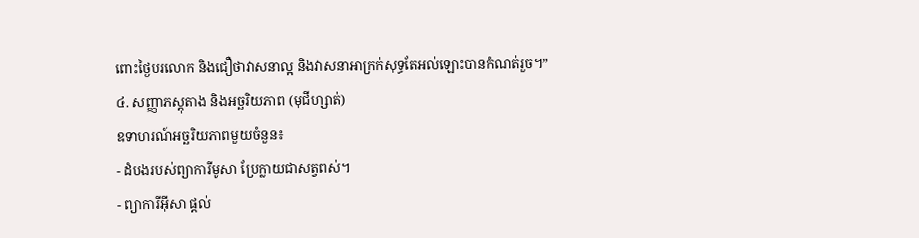ពោះថ្ងៃបរលោក និងជឿថាវាសនាល្អ និងវាសនាអាក្រក់សុទ្ធតែអល់ឡោះបានកំណត់រួច។”
៤. សញ្ញាភស្តុតាង និងអច្ឆរិយភាព (មុជីហ្សាត់)
ឧទាហរណ៍អច្ឆរិយភាពមួយចំនួន៖
- ដំបងរបស់ព្យាការីមូសា ប្រែក្លាយជាសត្វពស់។
- ព្យាការីអ៊ីសា ផ្តល់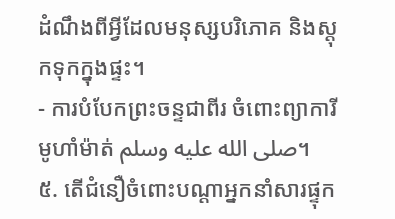ដំណឹងពីអ្វីដែលមនុស្សបរិភោគ និងស្តុកទុកក្នុងផ្ទះ។
- ការបំបែកព្រះចន្ទជាពីរ ចំពោះព្យាការីមូហាំម៉ាត់ صلى الله عليه وسلم។
៥. តើជំនឿចំពោះបណ្តាអ្នកនាំសារផ្ទុក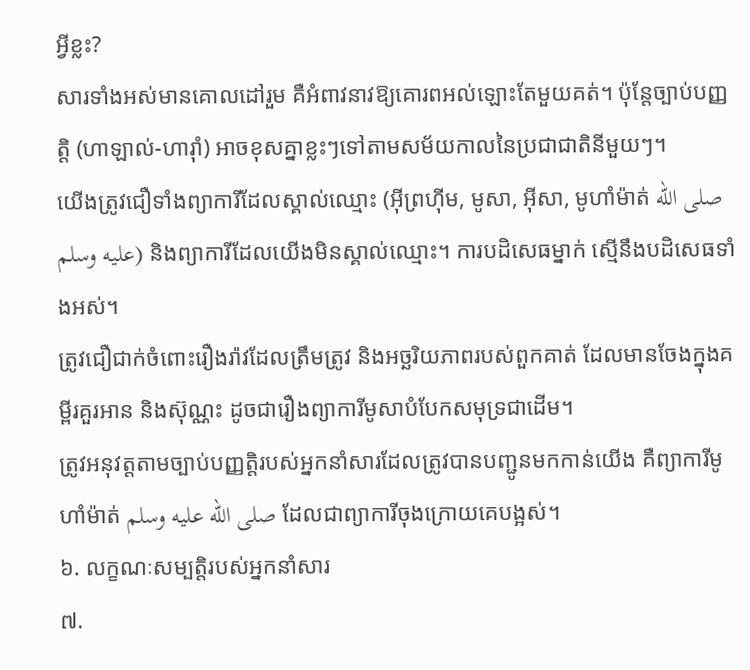អ្វីខ្លះ?
សារទាំងអស់មានគោលដៅរួម គឺអំពាវនាវឱ្យគោរពអល់ឡោះតែមួយគត់។ ប៉ុន្តែច្បាប់បញ្ញត្តិ (ហាឡាល់-ហារ៉ាំ) អាចខុសគ្នាខ្លះៗទៅតាមសម័យកាលនៃប្រជាជាតិនីមួយៗ។
យើងត្រូវជឿទាំងព្យាការីដែលស្គាល់ឈ្មោះ (អ៊ីព្រហ៊ីម, មូសា, អ៊ីសា, មូហាំម៉ាត់ صلى الله عليه وسلم) និងព្យាការីដែលយើងមិនស្គាល់ឈ្មោះ។ ការបដិសេធម្នាក់ ស្មើនឹងបដិសេធទាំងអស់។
ត្រូវជឿជាក់ចំពោះរឿងរ៉ាវដែលត្រឹមត្រូវ និងអច្ឆរិយភាពរបស់ពួកគាត់ ដែលមានចែងក្នុងគម្ពីរគួរអាន និងស៊ុណ្ណះ ដូចជារឿងព្យាការីមូសាបំបែកសមុទ្រជាដើម។
ត្រូវអនុវត្តតាមច្បាប់បញ្ញត្តិរបស់អ្នកនាំសារដែលត្រូវបានបញ្ជូនមកកាន់យើង គឺព្យាការីមូហាំម៉ាត់ صلى الله عليه وسلم ដែលជាព្យាការីចុងក្រោយគេបង្អស់។
៦. លក្ខណៈសម្បត្តិរបស់អ្នកនាំសារ
៧.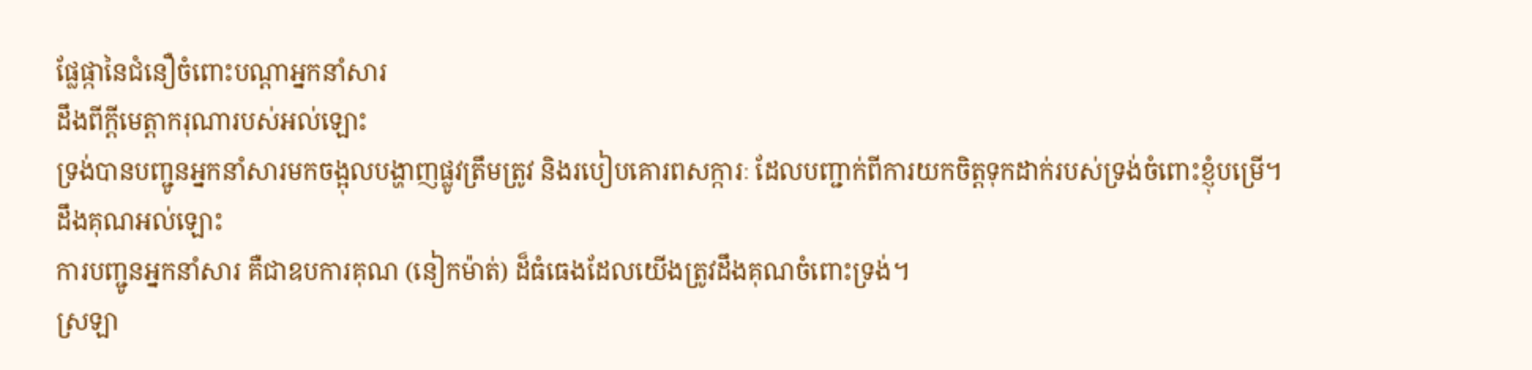ផ្លែផ្កានៃជំនឿចំពោះបណ្តាអ្នកនាំសារ
ដឹងពីក្តីមេត្តាករុណារបស់អល់ឡោះ
ទ្រង់បានបញ្ជូនអ្នកនាំសារមកចង្អុលបង្ហាញផ្លូវត្រឹមត្រូវ និងរបៀបគោរពសក្ការៈ ដែលបញ្ជាក់ពីការយកចិត្តទុកដាក់របស់ទ្រង់ចំពោះខ្ញុំបម្រើ។
ដឹងគុណអល់ឡោះ
ការបញ្ជូនអ្នកនាំសារ គឺជាឧបការគុណ (នៀកម៉ាត់) ដ៏ធំធេងដែលយើងត្រូវដឹងគុណចំពោះទ្រង់។
ស្រឡា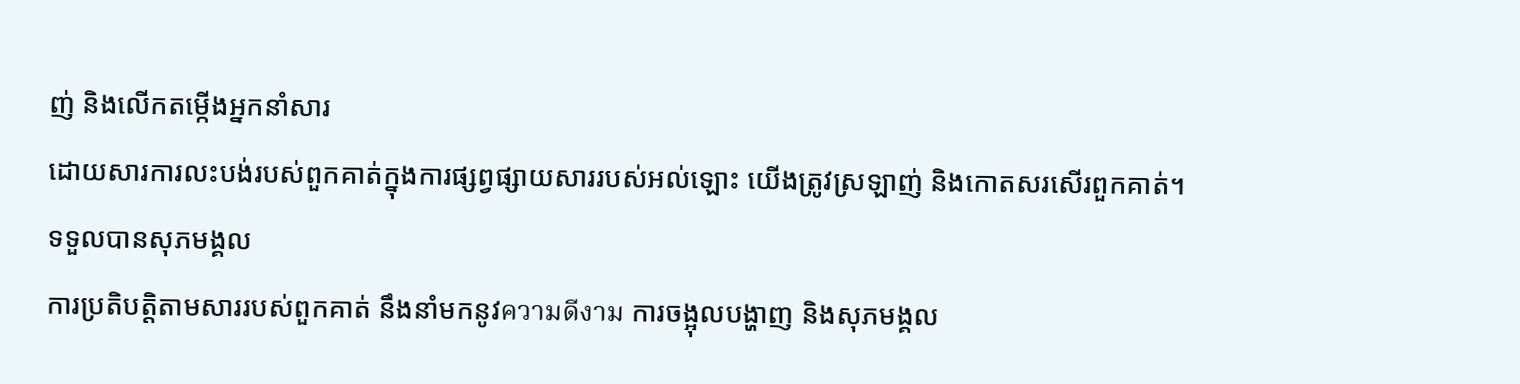ញ់ និងលើកតម្កើងអ្នកនាំសារ
ដោយសារការលះបង់របស់ពួកគាត់ក្នុងការផ្សព្វផ្សាយសាររបស់អល់ឡោះ យើងត្រូវស្រឡាញ់ និងកោតសរសើរពួកគាត់។
ទទួលបានសុភមង្គល
ការប្រតិបត្តិតាមសាររបស់ពួកគាត់ នឹងនាំមកនូវความดีงาม ការចង្អុលបង្ហាញ និងសុភមង្គល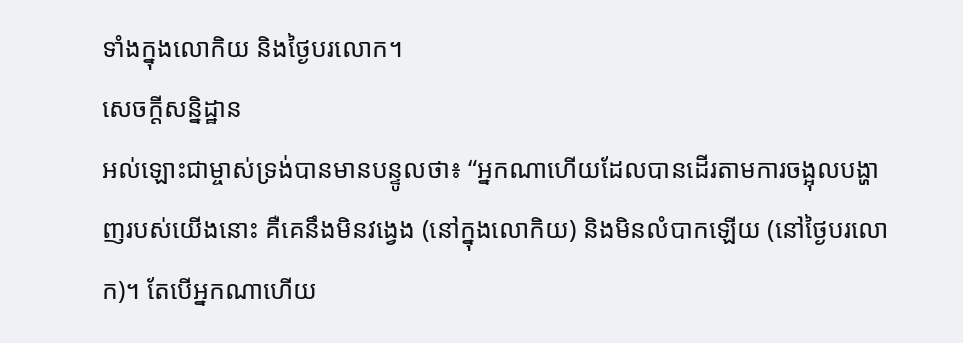ទាំងក្នុងលោកិយ និងថ្ងៃបរលោក។
សេចក្តីសន្និដ្ឋាន
អល់ឡោះជាម្ចាស់ទ្រង់បានមានបន្ទូលថា៖ “អ្នកណាហើយដែលបានដើរតាមការចង្អុលបង្ហាញរបស់យើងនោះ គឺគេនឹងមិនវង្វេង (នៅក្នុងលោកិយ) និងមិនលំបាកឡើយ (នៅថ្ងៃបរលោក)។ តែបើអ្នកណាហើយ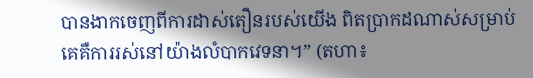បានងាកចេញពីការដាស់តឿនរបស់យើង ពិតប្រាកដណាស់សម្រាប់គេគឺការរស់នៅយ៉ាងលំបាកវេទនា។” (តហា៖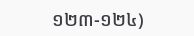១២៣-១២៤)